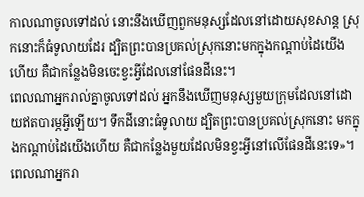កាលណាចូលទៅដល់ នោះនឹងឃើញពួកមនុស្សដែលនៅដោយសុខសាន្ត ស្រុកនោះក៏ធំទូលាយដែរ ដ្បិតព្រះបានប្រគល់ស្រុកនោះមកក្នុងកណ្តាប់ដៃយើងហើយ គឺជាកន្លែងមិនចេះខ្វះអ្វីដែលនៅផែនដីនេះ។
ពេលណាអ្នករាល់គ្នាចូលទៅដល់ អ្នកនឹងឃើញមនុស្សមួយក្រុមដែលនៅដោយឥតបារម្ភអ្វីឡើយ។ ទឹកដីនោះធំទូលាយ ដ្បិតព្រះបានប្រគល់ស្រុកនោះ មកក្នុងកណ្ដាប់ដៃយើងហើយ គឺជាកន្លែងមួយដែលមិនខ្វះអ្វីនៅលើផែនដីនេះទេ»។
ពេលណាអ្នករា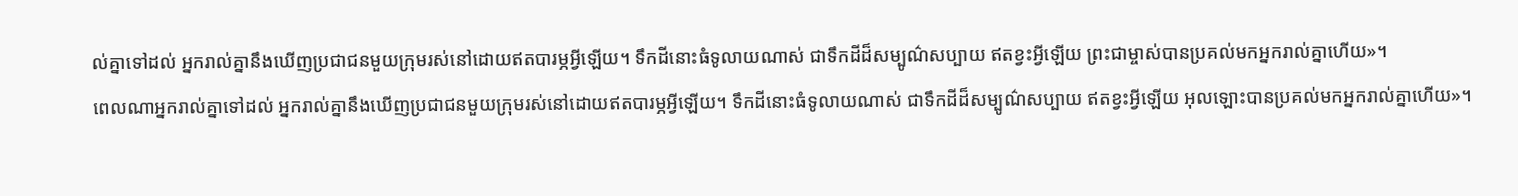ល់គ្នាទៅដល់ អ្នករាល់គ្នានឹងឃើញប្រជាជនមួយក្រុមរស់នៅដោយឥតបារម្ភអ្វីឡើយ។ ទឹកដីនោះធំទូលាយណាស់ ជាទឹកដីដ៏សម្បូណ៌សប្បាយ ឥតខ្វះអ្វីឡើយ ព្រះជាម្ចាស់បានប្រគល់មកអ្នករាល់គ្នាហើយ»។
ពេលណាអ្នករាល់គ្នាទៅដល់ អ្នករាល់គ្នានឹងឃើញប្រជាជនមួយក្រុមរស់នៅដោយឥតបារម្ភអ្វីឡើយ។ ទឹកដីនោះធំទូលាយណាស់ ជាទឹកដីដ៏សម្បូណ៌សប្បាយ ឥតខ្វះអ្វីឡើយ អុលឡោះបានប្រគល់មកអ្នករាល់គ្នាហើយ»។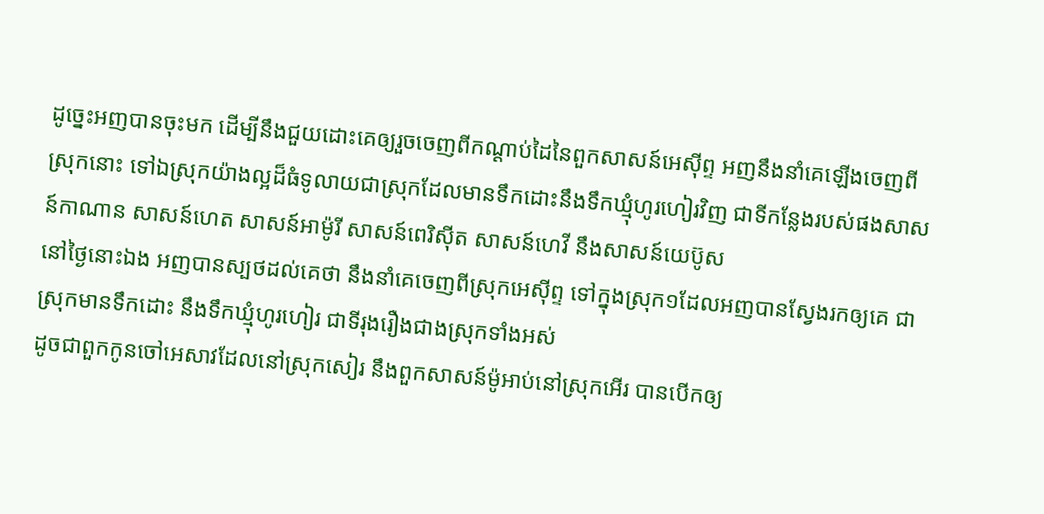ដូច្នេះអញបានចុះមក ដើម្បីនឹងជួយដោះគេឲ្យរួចចេញពីកណ្តាប់ដៃនៃពួកសាសន៍អេស៊ីព្ទ អញនឹងនាំគេឡើងចេញពីស្រុកនោះ ទៅឯស្រុកយ៉ាងល្អដ៏ធំទូលាយជាស្រុកដែលមានទឹកដោះនឹងទឹកឃ្មុំហូរហៀរវិញ ជាទីកន្លែងរបស់ផងសាសន៍កាណាន សាសន៍ហេត សាសន៍អាម៉ូរី សាសន៍ពេរិស៊ីត សាសន៍ហេវី នឹងសាសន៍យេប៊ូស
នៅថ្ងៃនោះឯង អញបានស្បថដល់គេថា នឹងនាំគេចេញពីស្រុកអេស៊ីព្ទ ទៅក្នុងស្រុក១ដែលអញបានស្វែងរកឲ្យគេ ជាស្រុកមានទឹកដោះ នឹងទឹកឃ្មុំហូរហៀរ ជាទីរុងរឿងជាងស្រុកទាំងអស់
ដូចជាពួកកូនចៅអេសាវដែលនៅស្រុកសៀរ នឹងពួកសាសន៍ម៉ូអាប់នៅស្រុកអើរ បានបើកឲ្យ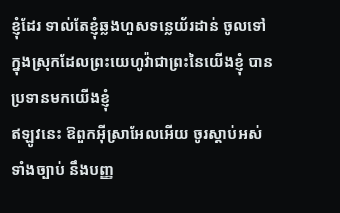ខ្ញុំដែរ ទាល់តែខ្ញុំឆ្លងហួសទន្លេយ័រដាន់ ចូលទៅក្នុងស្រុកដែលព្រះយេហូវ៉ាជាព្រះនៃយើងខ្ញុំ បានប្រទានមកយើងខ្ញុំ
ឥឡូវនេះ ឱពួកអ៊ីស្រាអែលអើយ ចូរស្តាប់អស់ទាំងច្បាប់ នឹងបញ្ញ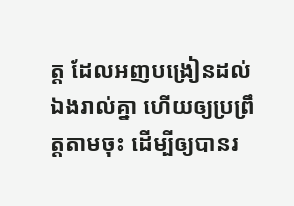ត្ត ដែលអញបង្រៀនដល់ឯងរាល់គ្នា ហើយឲ្យប្រព្រឹត្តតាមចុះ ដើម្បីឲ្យបានរ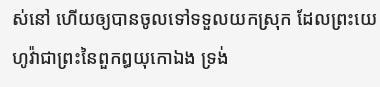ស់នៅ ហើយឲ្យបានចូលទៅទទួលយកស្រុក ដែលព្រះយេហូវ៉ាជាព្រះនៃពួកឰយុកោឯង ទ្រង់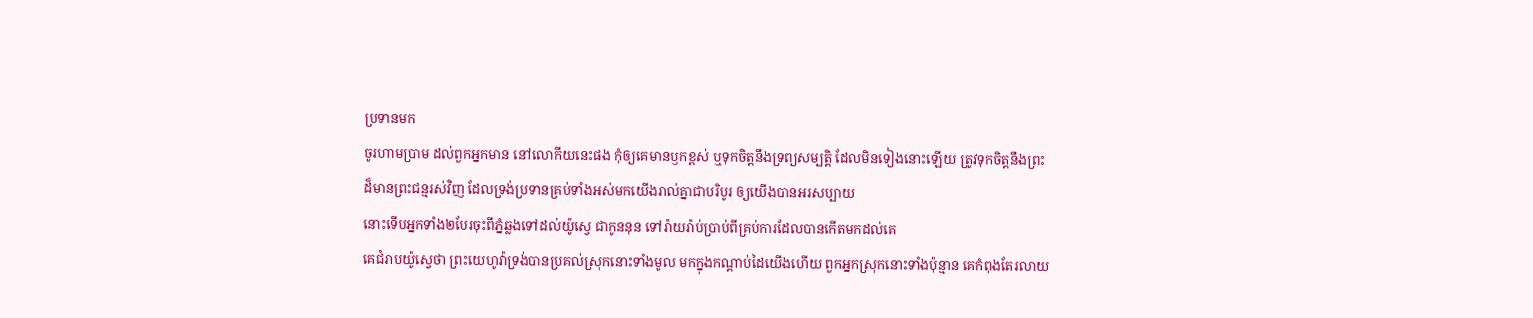ប្រទានមក
ចូរហាមប្រាម ដល់ពួកអ្នកមាន នៅលោកីយនេះផង កុំឲ្យគេមានឫកខ្ពស់ ឬទុកចិត្តនឹងទ្រព្យសម្បត្តិ ដែលមិនទៀងនោះឡើយ ត្រូវទុកចិត្តនឹងព្រះដ៏មានព្រះជន្មរស់វិញ ដែលទ្រង់ប្រទានគ្រប់ទាំងអស់មកយើងរាល់គ្នាជាបរិបូរ ឲ្យយើងបានអរសប្បាយ
នោះទើបអ្នកទាំង២បែរចុះពីភ្នំឆ្លងទៅដល់យ៉ូស្វេ ជាកូននុន ទៅរ៉ាយរ៉ាប់ប្រាប់ពីគ្រប់ការដែលបានកើតមកដល់គេ
គេជំរាបយ៉ូស្វេថា ព្រះយេហូវ៉ាទ្រង់បានប្រគល់ស្រុកនោះទាំងមូល មកក្នុងកណ្តាប់ដៃយើងហើយ ពួកអ្នកស្រុកនោះទាំងប៉ុន្មាន គេកំពុងតែរលាយ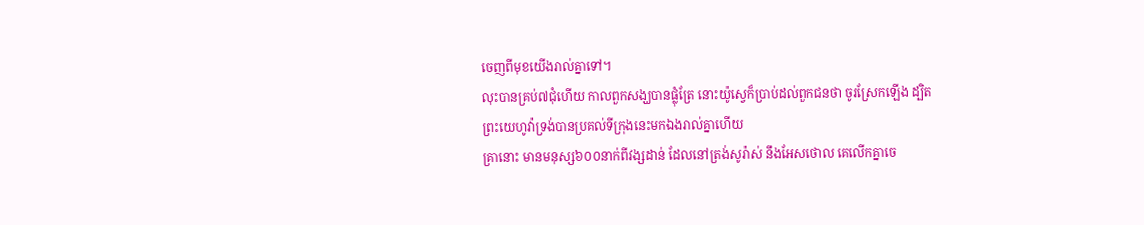ចេញពីមុខយើងរាល់គ្នាទៅ។
លុះបានគ្រប់៧ជុំហើយ កាលពួកសង្ឃបានផ្លុំត្រែ នោះយ៉ូស្វេក៏ប្រាប់ដល់ពួកជនថា ចូរស្រែកឡើង ដ្បិតព្រះយេហូវ៉ាទ្រង់បានប្រគល់ទីក្រុងនេះមកឯងរាល់គ្នាហើយ
គ្រានោះ មានមនុស្ស៦០០នាក់ពីវង្សដាន់ ដែលនៅត្រង់សូរ៉ាស់ នឹងអែសថោល គេលើកគ្នាចេ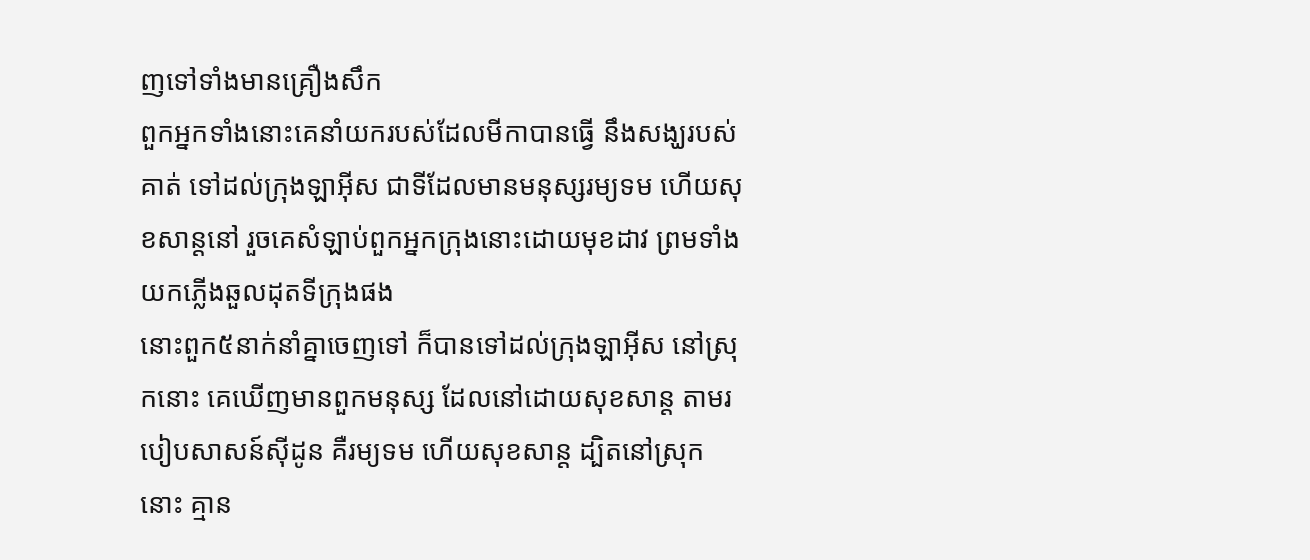ញទៅទាំងមានគ្រឿងសឹក
ពួកអ្នកទាំងនោះគេនាំយករបស់ដែលមីកាបានធ្វើ នឹងសង្ឃរបស់គាត់ ទៅដល់ក្រុងឡាអ៊ីស ជាទីដែលមានមនុស្សរម្យទម ហើយសុខសាន្តនៅ រួចគេសំឡាប់ពួកអ្នកក្រុងនោះដោយមុខដាវ ព្រមទាំងយកភ្លើងឆួលដុតទីក្រុងផង
នោះពួក៥នាក់នាំគ្នាចេញទៅ ក៏បានទៅដល់ក្រុងឡាអ៊ីស នៅស្រុកនោះ គេឃើញមានពួកមនុស្ស ដែលនៅដោយសុខសាន្ត តាមរបៀបសាសន៍ស៊ីដូន គឺរម្យទម ហើយសុខសាន្ត ដ្បិតនៅស្រុកនោះ គ្មាន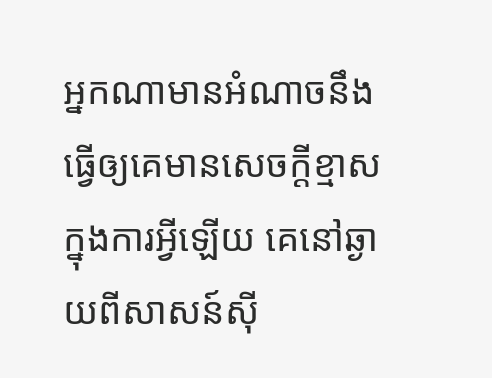អ្នកណាមានអំណាចនឹងធ្វើឲ្យគេមានសេចក្ដីខ្មាស ក្នុងការអ្វីឡើយ គេនៅឆ្ងាយពីសាសន៍ស៊ី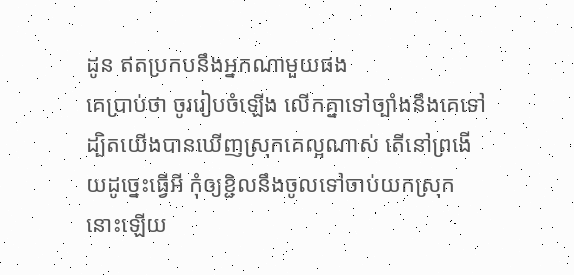ដូន ឥតប្រកបនឹងអ្នកណាមួយផង
គេប្រាប់ថា ចូររៀបចំឡើង លើកគ្នាទៅច្បាំងនឹងគេទៅ ដ្បិតយើងបានឃើញស្រុកគេល្អណាស់ តើនៅព្រងើយដូច្នេះធ្វើអី កុំឲ្យខ្ជិលនឹងចូលទៅចាប់យកស្រុកនោះឡើយ